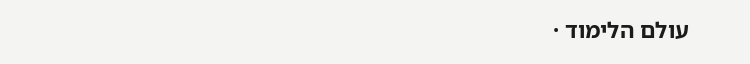עולם הלימוד ·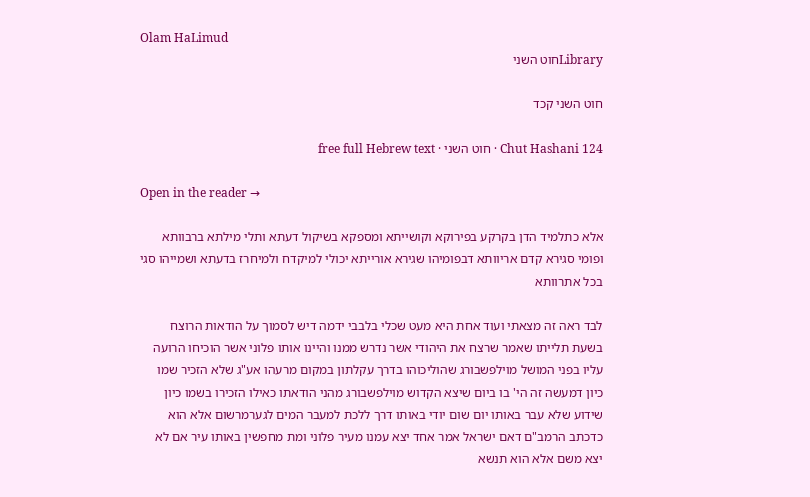Olam HaLimud
Libraryחוט השני

חוט השני קכד

Chut Hashani 124 · חוט השני · free full Hebrew text

Open in the reader →

אלא כתלמיד הדן בקרקע בפירוקא וקושייתא ומספקא בשיקול דעתא ותלי מילתא ברבוותא ופומי סגירא קדם אריוותא דבפומיהו שגירא אורייתא יכולי למיקדח ולמיחרז בדעתא ושמייהו סגי בכל אתרוותא

לבד ראה זה מצאתי ועוד אחת היא מעט שכלי בלבבי ידמה דיש לסמוך על הודאות הרוצח בשעת תלייתו שאמר שרצח את היהודי אשר נדרש ממנו והיינו אותו פלוני אשר הוכיחו הרועה עליו בפני המושל מוילפשבורג שהוליכוהו בדרך עקלתון במקום מרעהו אע"ג שלא הזכיר שמו כיון דמעשה זה הי' בו ביום שיצא הקדוש מוילפשבורג מהני הודאתו כאילו הזכירו בשמו כיון שידוע שלא עבר באותו יום שום יודי באותו דרך ללכת למעבר המים לגערמרשום אלא הוא כדכתב הרמב"ם דאם ישראל אמר אחד יצא עמנו מעיר פלוני ומת מחפשין באותו עיר אם לא יצא משם אלא הוא תנשא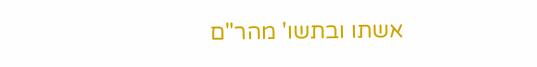אשתו ובתשו' מהר"ם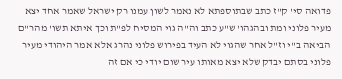פדואה סי' ק"ז כתב שבתוספתא לא נאמר לשון עמנו רק ישראל שאמר אחד יצא מעיר פלוני ומת ובהגהו' ש"ע כתב וה"ה גוי המסיח לפ"ת וכך איתא תשו' מהר"ם הביאה ב"י וז"ל אחר שהגוי לא העיד בפירוש פלוני נהרג אלא אמר היהודי מעיר פלוני בסתם יבדק שלא יצא מאותו עיר שום יודי כי אם זה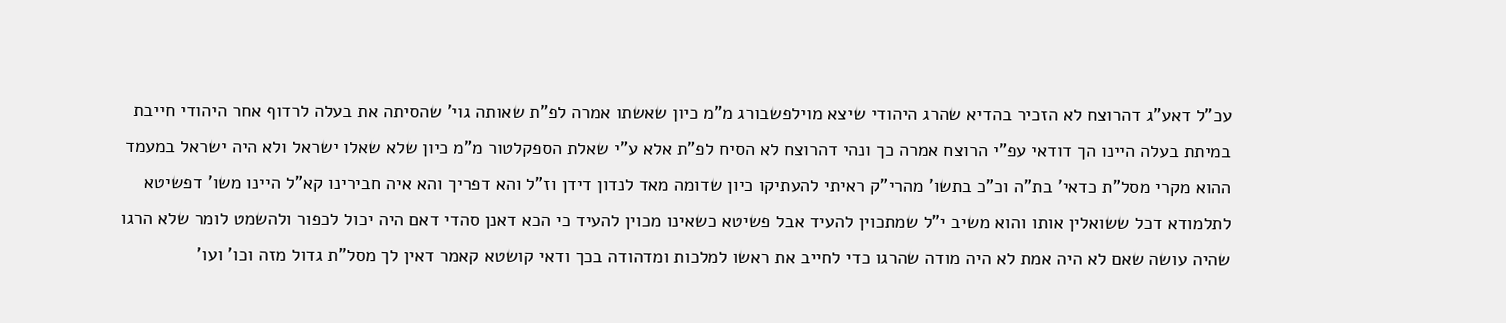עכ"ל דאע"ג דהרוצח לא הזכיר בהדיא שהרג היהודי שיצא מוילפשבורג מ"מ כיון שאשתו אמרה לפ"ת שאותה גוי' שהסיתה את בעלה לרדוף אחר היהודי חייבת במיתת בעלה היינו הך דודאי עפ"י הרוצח אמרה כך ונהי דהרוצח לא הסיח לפ"ת אלא ע"י שאלת הספקלטור מ"מ כיון שלא שאלו ישראל ולא היה ישראל במעמד ההוא מקרי מסל"ת כדאי' בת"ה וכ"כ בתשו' מהרי"ק ראיתי להעתיקו כיון שדומה מאד לנדון דידן וז"ל והא דפריך והא איה חבירינו קא"ל היינו משו' דפשיטא לתלמודא דכל ששואלין אותו והוא משיב י"ל שמתכוין להעיד אבל פשיטא כשאינו מכוין להעיד כי הכא דאנן סהדי דאם היה יכול לכפור ולהשמט לומר שלא הרגו שהיה עושה שאם לא היה אמת לא היה מודה שהרגו כדי לחייב את ראשו למלכות ומדהודה בכך ודאי קושטא קאמר דאין לך מסל"ת גדול מזה וכו' ועו'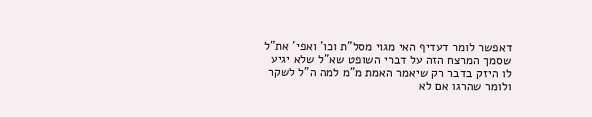דאפשר לומר דעדיף האי מגוי מסל"ת וכו' ואפי' את"ל שסמך המרצח הזה על דברי השופט שא"ל שלא יגיע לו היזק בדבר רק שיאמר האמת מ"מ למה ה"ל לשקר ולומר שהרגו אם לא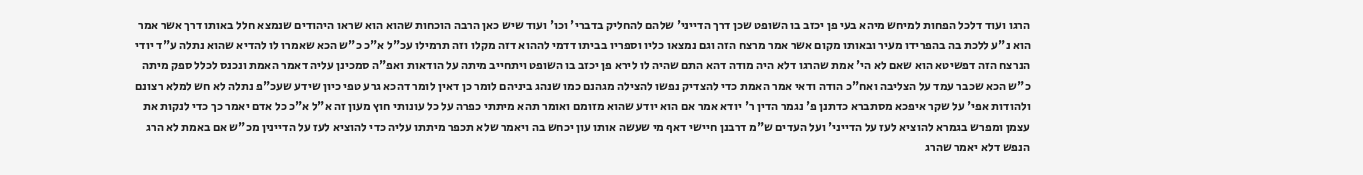הרגו ועוד דלכל הפחות למיחש מיהא בעי פן יכזב בו השופט שכן דרך הדייני' שלהם להחליק בדברי' וכו' ועוד שיש כאן הרבה הוכחות שהוא הוא שראו היהודים שנמצא חלל באותו דרך אשר אמר הוא נ"ע ללכת בה בהפרידו מעיר ובאותו מקום אשר אמר מרצח הזה וגם נמצאו כליו וספריו בביתו דדמי לההוא דזה מקלו וזה תרמילו עכ"ל א"כ כ"ש הכא שאמרו לו להדיא שהוא נתלה ע"ד יודי הנרצח הזה דפשיטא הוא שאם לא הי' אמת שהרגו דלא היה מודה דהא התם שהיה לו לירא פן יכזב בו השופט ויתחייב מיתה על הודאות ואפ"ה סמכינן עליה דאמר האמת ונכנס לכלל ספק מיתה כ"ש הכא שכבר עמד על הצליבה ואח"כ הודה ודאי אמר האמת כדי להצדיק נפשו להצילה מגהנם כמו שנהג ביניהם לומר כן דאין לומר דהכא גרע טפי כיון שידע שעכ"פ נתלה לא חש למלא רצונם ולהודות אפי' על שקר איפכא מסתברא כדתנן פ' נגמר הדין ר' יודא אמר אם הוא יודע שהוא מזומם ואומר תהא מיתתי כפרה על כל עונותי חוץ מעון זה א"ל א"כ כל אדם יאמר כך כדי לנקות את עצמן ומפרש בגמרא להוציא לעז על הדייני' ועל העדים ש"מ דרבנן חיישי דאף מי שעשה אותו עון יכחש בה ויאמר שלא תכפר מיתתו עליה כדי להוציא לעז על הדיינין מכ"ש אם באמת לא הרג הנפש דלא יאמר שהרג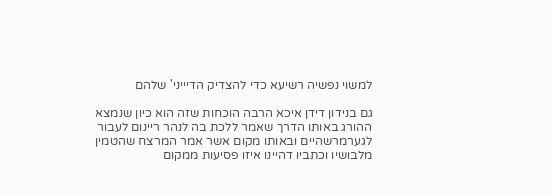למשוי נפשיה רשיעא כדי להצדיק הדיייני' שלהם

גם בנידון דידן איכא הרבה הוכחות שזה הוא כיון שנמצא ההורג באותו הדרך שאמר ללכת בה לנהר ריינום לעבור לגערמרשהיים ובאותו מקום אשר אמר המרצח שהטמין מלבושיו וכתביו דהיינו איזו פסיעות ממקום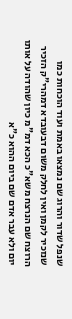שנפל שדור והרוג שם נמצאו באמת ועוד הוכחות כמו שנזכיר לקמן ואין לחלק משום דבעובדא דמהרי"ק הזכיר הרוצח שם הנרצח משא"כ הכא דמ"מ כיון שהודה על אותו יום ולא עבר אדם שם ביום ההוא כ"א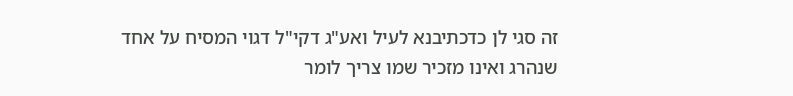זה סגי לן כדכתיבנא לעיל ואע"ג דקי"ל דגוי המסיח על אחד שנהרג ואינו מזכיר שמו צריך לומר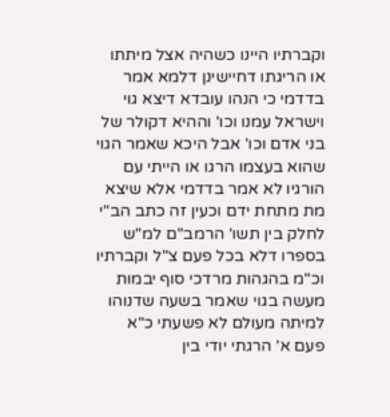וקברתיו היינו כשהיה אצל מיתתו או הריגתו דחיישינן דלמא אמר בדדמי כי הנהו עובדא דיצא גוי וישראל עמנו וכו' וההיא דקולר של בני אדם וכו' אבל היכא שאמר הגוי שהוא בעצמו הרגו או הייתי עם הורגיו לא אמר בדדמי אלא שיצא מת מתחת ידם וכעין זה כתב הב"י לחלק בין תשו' הרמב"ם למ"ש בספרו דלא בכל פעם צ"ל וקברתיו וכ"מ בהגהות מרדכי סוף יבמות מעשה בגוי שאמר בשעה שדנוהו למיתה מעולם לא פשעתי כ"א פעם א' הרגתי יודי בין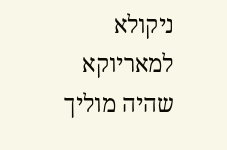ניקולא למאריוקא שהיה מוליך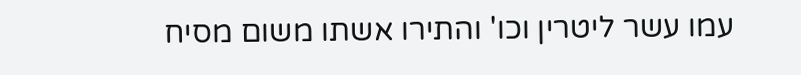עמו עשר ליטרין וכו' והתירו אשתו משום מסיח